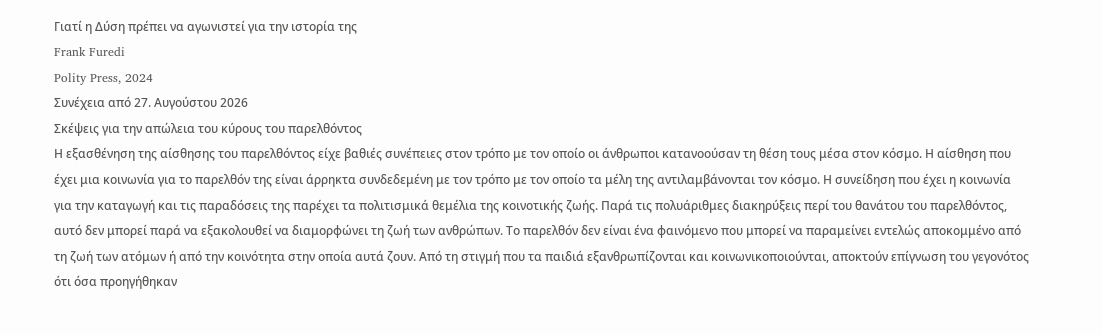Γιατί η Δύση πρέπει να αγωνιστεί για την ιστορία της
Frank Furedi
Polity Press, 2024
Συνέχεια από 27. Αυγούστου 2026
Σκέψεις για την απώλεια του κύρους του παρελθόντος
Η εξασθένηση της αίσθησης του παρελθόντος είχε βαθιές συνέπειες στον τρόπο με τον οποίο οι άνθρωποι κατανοούσαν τη θέση τους μέσα στον κόσμο. Η αίσθηση που έχει μια κοινωνία για το παρελθόν της είναι άρρηκτα συνδεδεμένη με τον τρόπο με τον οποίο τα μέλη της αντιλαμβάνονται τον κόσμο. Η συνείδηση που έχει η κοινωνία για την καταγωγή και τις παραδόσεις της παρέχει τα πολιτισμικά θεμέλια της κοινοτικής ζωής. Παρά τις πολυάριθμες διακηρύξεις περί του θανάτου του παρελθόντος, αυτό δεν μπορεί παρά να εξακολουθεί να διαμορφώνει τη ζωή των ανθρώπων. Το παρελθόν δεν είναι ένα φαινόμενο που μπορεί να παραμείνει εντελώς αποκομμένο από τη ζωή των ατόμων ή από την κοινότητα στην οποία αυτά ζουν. Από τη στιγμή που τα παιδιά εξανθρωπίζονται και κοινωνικοποιούνται, αποκτούν επίγνωση του γεγονότος ότι όσα προηγήθηκαν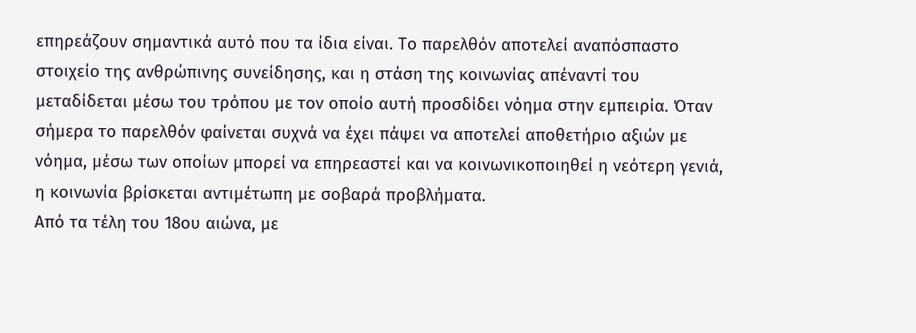επηρεάζουν σημαντικά αυτό που τα ίδια είναι. Το παρελθόν αποτελεί αναπόσπαστο στοιχείο της ανθρώπινης συνείδησης, και η στάση της κοινωνίας απέναντί του μεταδίδεται μέσω του τρόπου με τον οποίο αυτή προσδίδει νόημα στην εμπειρία. Όταν σήμερα το παρελθόν φαίνεται συχνά να έχει πάψει να αποτελεί αποθετήριο αξιών με νόημα, μέσω των οποίων μπορεί να επηρεαστεί και να κοινωνικοποιηθεί η νεότερη γενιά, η κοινωνία βρίσκεται αντιμέτωπη με σοβαρά προβλήματα.
Από τα τέλη του 18ου αιώνα, με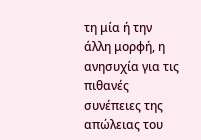τη μία ή την άλλη μορφή, η ανησυχία για τις πιθανές συνέπειες της απώλειας του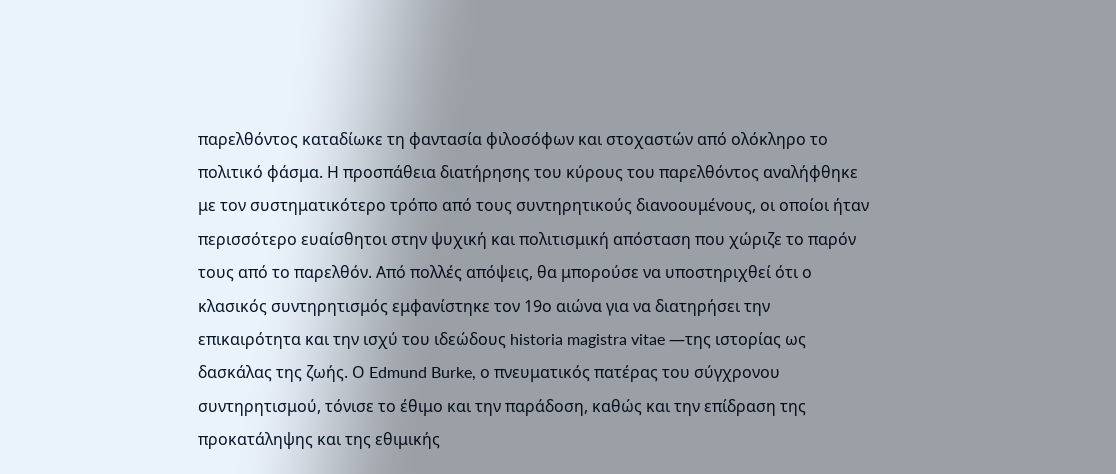παρελθόντος καταδίωκε τη φαντασία φιλοσόφων και στοχαστών από ολόκληρο το πολιτικό φάσμα. Η προσπάθεια διατήρησης του κύρους του παρελθόντος αναλήφθηκε με τον συστηματικότερο τρόπο από τους συντηρητικούς διανοουμένους, οι οποίοι ήταν περισσότερο ευαίσθητοι στην ψυχική και πολιτισμική απόσταση που χώριζε το παρόν τους από το παρελθόν. Από πολλές απόψεις, θα μπορούσε να υποστηριχθεί ότι ο κλασικός συντηρητισμός εμφανίστηκε τον 19ο αιώνα για να διατηρήσει την επικαιρότητα και την ισχύ του ιδεώδους historia magistra vitae —της ιστορίας ως δασκάλας της ζωής. Ο Edmund Burke, ο πνευματικός πατέρας του σύγχρονου συντηρητισμού, τόνισε το έθιμο και την παράδοση, καθώς και την επίδραση της προκατάληψης και της εθιμικής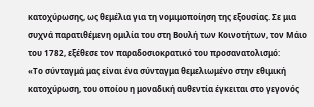κατοχύρωσης, ως θεμέλια για τη νομιμοποίηση της εξουσίας. Σε μια συχνά παρατιθέμενη ομιλία του στη Βουλή των Κοινοτήτων, τον Μάιο του 1782, εξέθεσε τον παραδοσιοκρατικό του προσανατολισμό:
«Το σύνταγμά μας είναι ένα σύνταγμα θεμελιωμένο στην εθιμική κατοχύρωση, του οποίου η μοναδική αυθεντία έγκειται στο γεγονός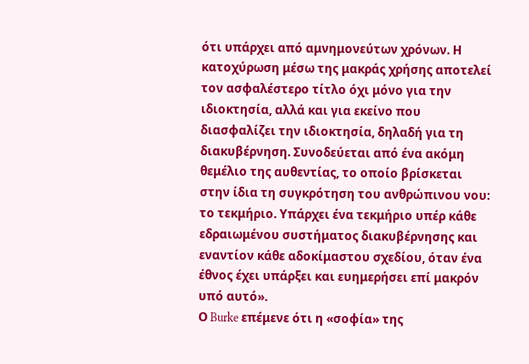ότι υπάρχει από αμνημονεύτων χρόνων. Η κατοχύρωση μέσω της μακράς χρήσης αποτελεί τον ασφαλέστερο τίτλο όχι μόνο για την ιδιοκτησία, αλλά και για εκείνο που διασφαλίζει την ιδιοκτησία, δηλαδή για τη διακυβέρνηση. Συνοδεύεται από ένα ακόμη θεμέλιο της αυθεντίας, το οποίο βρίσκεται στην ίδια τη συγκρότηση του ανθρώπινου νου: το τεκμήριο. Υπάρχει ένα τεκμήριο υπέρ κάθε εδραιωμένου συστήματος διακυβέρνησης και εναντίον κάθε αδοκίμαστου σχεδίου, όταν ένα έθνος έχει υπάρξει και ευημερήσει επί μακρόν υπό αυτό».
Ο Burke επέμενε ότι η «σοφία» της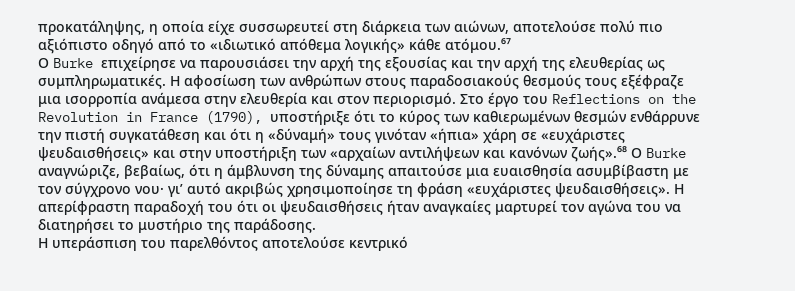προκατάληψης, η οποία είχε συσσωρευτεί στη διάρκεια των αιώνων, αποτελούσε πολύ πιο αξιόπιστο οδηγό από το «ιδιωτικό απόθεμα λογικής» κάθε ατόμου.⁶⁷
Ο Burke επιχείρησε να παρουσιάσει την αρχή της εξουσίας και την αρχή της ελευθερίας ως συμπληρωματικές. Η αφοσίωση των ανθρώπων στους παραδοσιακούς θεσμούς τους εξέφραζε μια ισορροπία ανάμεσα στην ελευθερία και στον περιορισμό. Στο έργο του Reflections on the Revolution in France (1790), υποστήριξε ότι το κύρος των καθιερωμένων θεσμών ενθάρρυνε την πιστή συγκατάθεση και ότι η «δύναμή» τους γινόταν «ήπια» χάρη σε «ευχάριστες ψευδαισθήσεις» και στην υποστήριξη των «αρχαίων αντιλήψεων και κανόνων ζωής».⁶⁸ Ο Burke αναγνώριζε, βεβαίως, ότι η άμβλυνση της δύναμης απαιτούσε μια ευαισθησία ασυμβίβαστη με τον σύγχρονο νου· γι’ αυτό ακριβώς χρησιμοποίησε τη φράση «ευχάριστες ψευδαισθήσεις». Η απερίφραστη παραδοχή του ότι οι ψευδαισθήσεις ήταν αναγκαίες μαρτυρεί τον αγώνα του να διατηρήσει το μυστήριο της παράδοσης.
Η υπεράσπιση του παρελθόντος αποτελούσε κεντρικό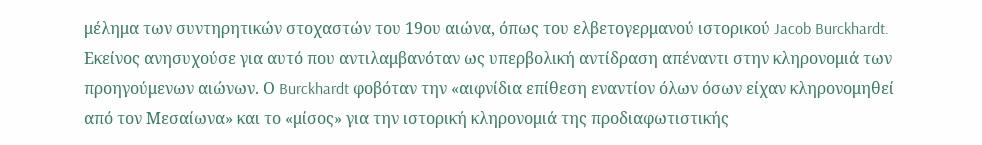μέλημα των συντηρητικών στοχαστών του 19ου αιώνα, όπως του ελβετογερμανού ιστορικού Jacob Burckhardt. Εκείνος ανησυχούσε για αυτό που αντιλαμβανόταν ως υπερβολική αντίδραση απέναντι στην κληρονομιά των προηγούμενων αιώνων. Ο Burckhardt φοβόταν την «αιφνίδια επίθεση εναντίον όλων όσων είχαν κληρονομηθεί από τον Μεσαίωνα» και το «μίσος» για την ιστορική κληρονομιά της προδιαφωτιστικής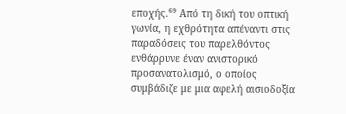εποχής.⁶⁹ Από τη δική του οπτική γωνία, η εχθρότητα απέναντι στις παραδόσεις του παρελθόντος ενθάρρυνε έναν ανιστορικό προσανατολισμό, ο οποίος συμβάδιζε με μια αφελή αισιοδοξία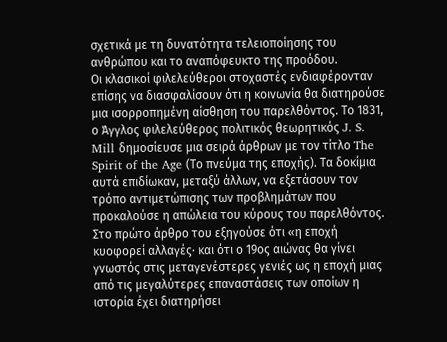σχετικά με τη δυνατότητα τελειοποίησης του ανθρώπου και το αναπόφευκτο της προόδου.
Οι κλασικοί φιλελεύθεροι στοχαστές ενδιαφέρονταν επίσης να διασφαλίσουν ότι η κοινωνία θα διατηρούσε μια ισορροπημένη αίσθηση του παρελθόντος. Το 1831, ο Άγγλος φιλελεύθερος πολιτικός θεωρητικός J. S. Mill δημοσίευσε μια σειρά άρθρων με τον τίτλο The Spirit of the Age (Το πνεύμα της εποχής). Τα δοκίμια αυτά επιδίωκαν, μεταξύ άλλων, να εξετάσουν τον τρόπο αντιμετώπισης των προβλημάτων που προκαλούσε η απώλεια του κύρους του παρελθόντος. Στο πρώτο άρθρο του εξηγούσε ότι «η εποχή κυοφορεί αλλαγές· και ότι ο 19ος αιώνας θα γίνει γνωστός στις μεταγενέστερες γενιές ως η εποχή μιας από τις μεγαλύτερες επαναστάσεις των οποίων η ιστορία έχει διατηρήσει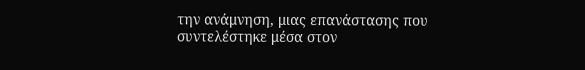την ανάμνηση, μιας επανάστασης που συντελέστηκε μέσα στον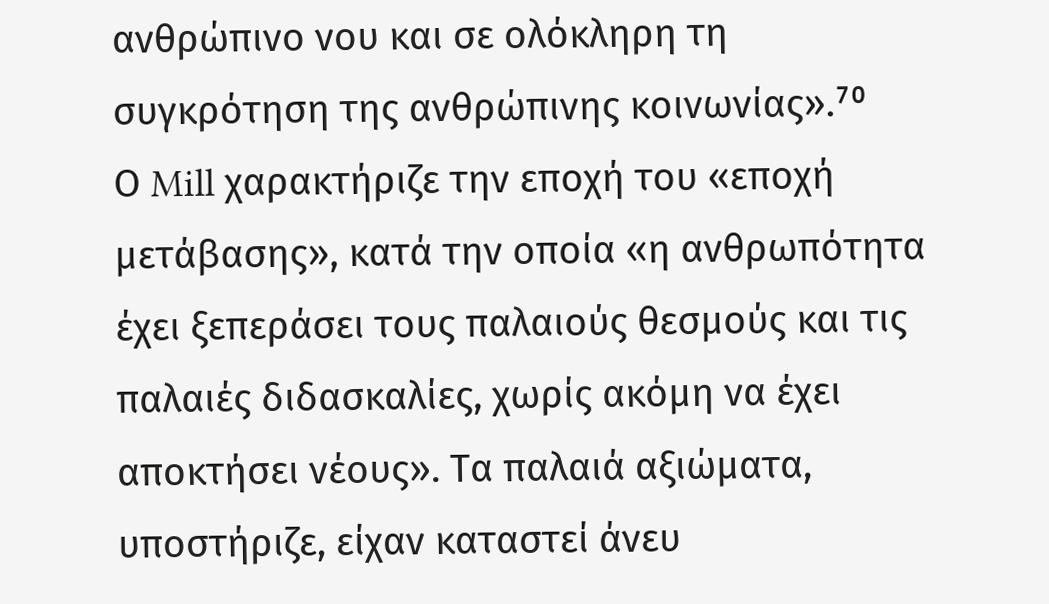ανθρώπινο νου και σε ολόκληρη τη συγκρότηση της ανθρώπινης κοινωνίας».⁷⁰
Ο Mill χαρακτήριζε την εποχή του «εποχή μετάβασης», κατά την οποία «η ανθρωπότητα έχει ξεπεράσει τους παλαιούς θεσμούς και τις παλαιές διδασκαλίες, χωρίς ακόμη να έχει αποκτήσει νέους». Τα παλαιά αξιώματα, υποστήριζε, είχαν καταστεί άνευ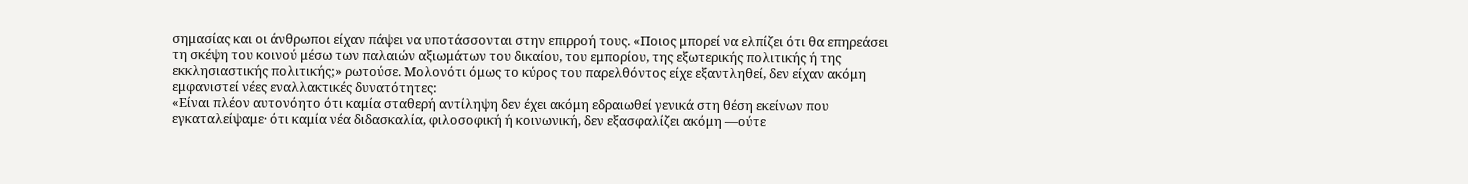σημασίας και οι άνθρωποι είχαν πάψει να υποτάσσονται στην επιρροή τους. «Ποιος μπορεί να ελπίζει ότι θα επηρεάσει τη σκέψη του κοινού μέσω των παλαιών αξιωμάτων του δικαίου, του εμπορίου, της εξωτερικής πολιτικής ή της εκκλησιαστικής πολιτικής;» ρωτούσε. Μολονότι όμως το κύρος του παρελθόντος είχε εξαντληθεί, δεν είχαν ακόμη εμφανιστεί νέες εναλλακτικές δυνατότητες:
«Είναι πλέον αυτονόητο ότι καμία σταθερή αντίληψη δεν έχει ακόμη εδραιωθεί γενικά στη θέση εκείνων που εγκαταλείψαμε· ότι καμία νέα διδασκαλία, φιλοσοφική ή κοινωνική, δεν εξασφαλίζει ακόμη —ούτε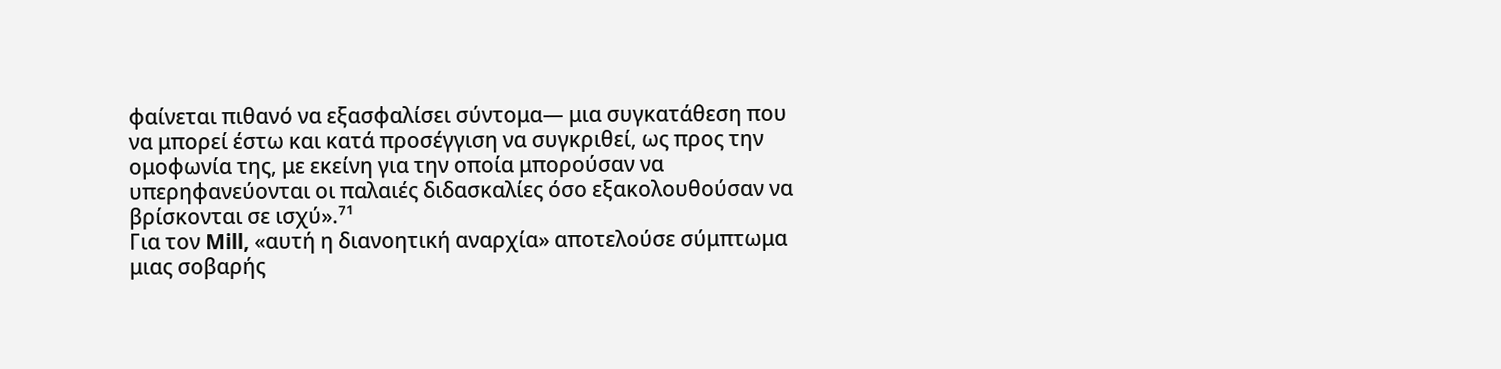φαίνεται πιθανό να εξασφαλίσει σύντομα— μια συγκατάθεση που να μπορεί έστω και κατά προσέγγιση να συγκριθεί, ως προς την ομοφωνία της, με εκείνη για την οποία μπορούσαν να υπερηφανεύονται οι παλαιές διδασκαλίες όσο εξακολουθούσαν να βρίσκονται σε ισχύ».⁷¹
Για τον Mill, «αυτή η διανοητική αναρχία» αποτελούσε σύμπτωμα μιας σοβαρής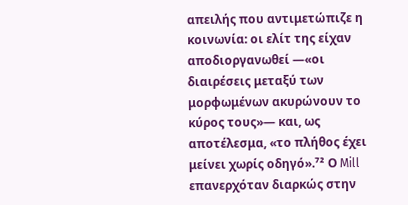απειλής που αντιμετώπιζε η κοινωνία: οι ελίτ της είχαν αποδιοργανωθεί —«οι διαιρέσεις μεταξύ των μορφωμένων ακυρώνουν το κύρος τους»— και, ως αποτέλεσμα, «το πλήθος έχει μείνει χωρίς οδηγό».⁷² Ο Mill επανερχόταν διαρκώς στην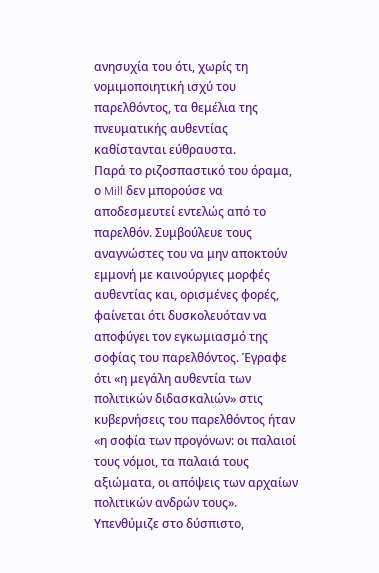ανησυχία του ότι, χωρίς τη νομιμοποιητική ισχύ του παρελθόντος, τα θεμέλια της πνευματικής αυθεντίας καθίστανται εύθραυστα.
Παρά το ριζοσπαστικό του όραμα, ο Mill δεν μπορούσε να αποδεσμευτεί εντελώς από το παρελθόν. Συμβούλευε τους αναγνώστες του να μην αποκτούν εμμονή με καινούργιες μορφές αυθεντίας και, ορισμένες φορές, φαίνεται ότι δυσκολευόταν να αποφύγει τον εγκωμιασμό της σοφίας του παρελθόντος. Έγραφε ότι «η μεγάλη αυθεντία των πολιτικών διδασκαλιών» στις κυβερνήσεις του παρελθόντος ήταν «η σοφία των προγόνων: οι παλαιοί τους νόμοι, τα παλαιά τους αξιώματα, οι απόψεις των αρχαίων πολιτικών ανδρών τους». Υπενθύμιζε στο δύσπιστο,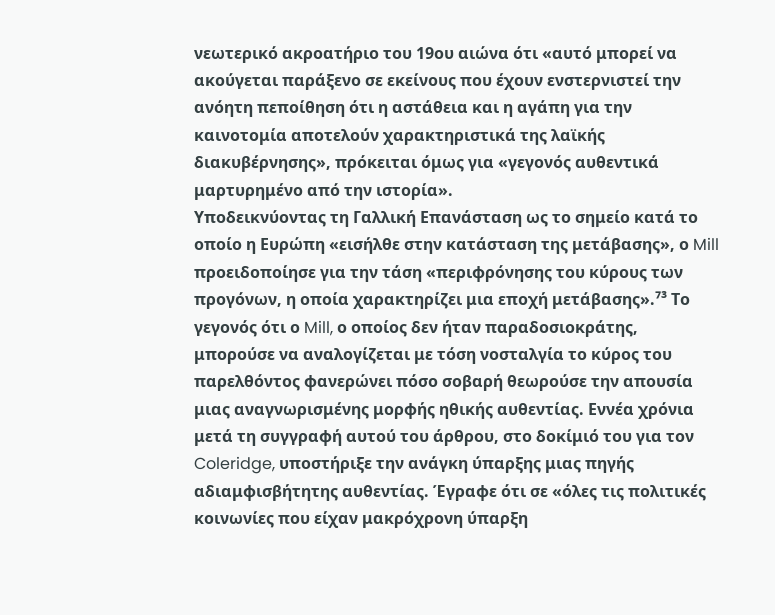νεωτερικό ακροατήριο του 19ου αιώνα ότι «αυτό μπορεί να ακούγεται παράξενο σε εκείνους που έχουν ενστερνιστεί την ανόητη πεποίθηση ότι η αστάθεια και η αγάπη για την καινοτομία αποτελούν χαρακτηριστικά της λαϊκής διακυβέρνησης», πρόκειται όμως για «γεγονός αυθεντικά μαρτυρημένο από την ιστορία».
Υποδεικνύοντας τη Γαλλική Επανάσταση ως το σημείο κατά το οποίο η Ευρώπη «εισήλθε στην κατάσταση της μετάβασης», ο Mill προειδοποίησε για την τάση «περιφρόνησης του κύρους των προγόνων, η οποία χαρακτηρίζει μια εποχή μετάβασης».⁷³ Το γεγονός ότι ο Mill, ο οποίος δεν ήταν παραδοσιοκράτης, μπορούσε να αναλογίζεται με τόση νοσταλγία το κύρος του παρελθόντος φανερώνει πόσο σοβαρή θεωρούσε την απουσία μιας αναγνωρισμένης μορφής ηθικής αυθεντίας. Εννέα χρόνια μετά τη συγγραφή αυτού του άρθρου, στο δοκίμιό του για τον Coleridge, υποστήριξε την ανάγκη ύπαρξης μιας πηγής αδιαμφισβήτητης αυθεντίας. Έγραφε ότι σε «όλες τις πολιτικές κοινωνίες που είχαν μακρόχρονη ύπαρξη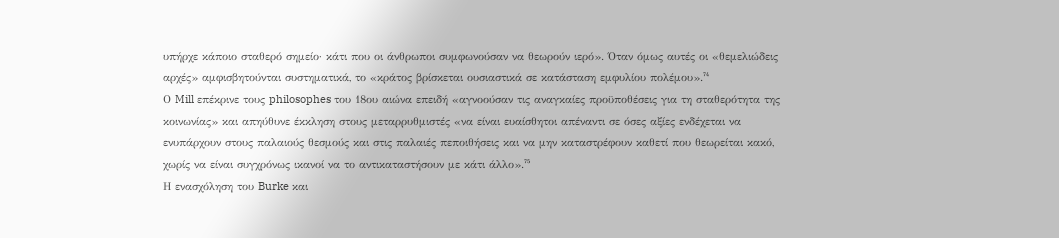υπήρχε κάποιο σταθερό σημείο· κάτι που οι άνθρωποι συμφωνούσαν να θεωρούν ιερό». Όταν όμως αυτές οι «θεμελιώδεις αρχές» αμφισβητούνται συστηματικά, το «κράτος βρίσκεται ουσιαστικά σε κατάσταση εμφυλίου πολέμου».⁷⁴
Ο Mill επέκρινε τους philosophes του 18ου αιώνα επειδή «αγνοούσαν τις αναγκαίες προϋποθέσεις για τη σταθερότητα της κοινωνίας» και απηύθυνε έκκληση στους μεταρρυθμιστές «να είναι ευαίσθητοι απέναντι σε όσες αξίες ενδέχεται να ενυπάρχουν στους παλαιούς θεσμούς και στις παλαιές πεποιθήσεις και να μην καταστρέφουν καθετί που θεωρείται κακό, χωρίς να είναι συγχρόνως ικανοί να το αντικαταστήσουν με κάτι άλλο».⁷⁵
Η ενασχόληση του Burke και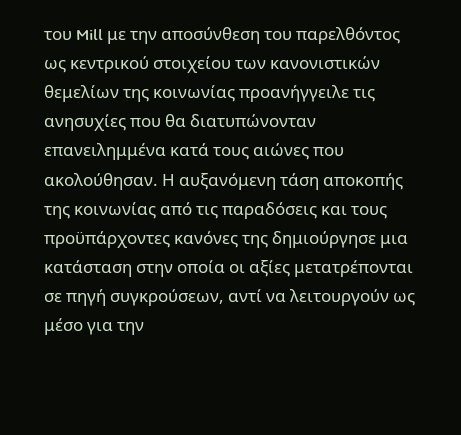του Mill με την αποσύνθεση του παρελθόντος ως κεντρικού στοιχείου των κανονιστικών θεμελίων της κοινωνίας προανήγγειλε τις ανησυχίες που θα διατυπώνονταν επανειλημμένα κατά τους αιώνες που ακολούθησαν. Η αυξανόμενη τάση αποκοπής της κοινωνίας από τις παραδόσεις και τους προϋπάρχοντες κανόνες της δημιούργησε μια κατάσταση στην οποία οι αξίες μετατρέπονται σε πηγή συγκρούσεων, αντί να λειτουργούν ως μέσο για την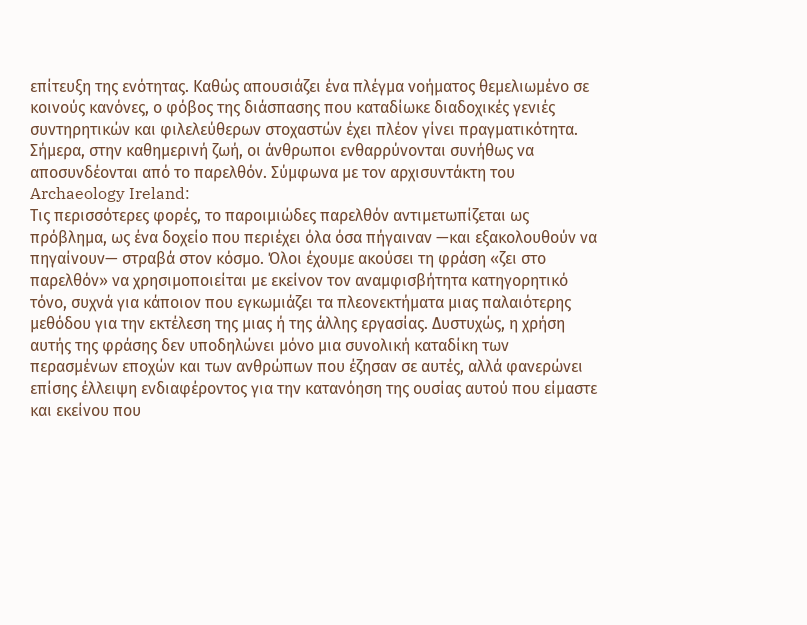επίτευξη της ενότητας. Καθώς απουσιάζει ένα πλέγμα νοήματος θεμελιωμένο σε κοινούς κανόνες, ο φόβος της διάσπασης που καταδίωκε διαδοχικές γενιές συντηρητικών και φιλελεύθερων στοχαστών έχει πλέον γίνει πραγματικότητα.
Σήμερα, στην καθημερινή ζωή, οι άνθρωποι ενθαρρύνονται συνήθως να αποσυνδέονται από το παρελθόν. Σύμφωνα με τον αρχισυντάκτη του Archaeology Ireland:
Τις περισσότερες φορές, το παροιμιώδες παρελθόν αντιμετωπίζεται ως πρόβλημα, ως ένα δοχείο που περιέχει όλα όσα πήγαιναν —και εξακολουθούν να πηγαίνουν— στραβά στον κόσμο. Όλοι έχουμε ακούσει τη φράση «ζει στο παρελθόν» να χρησιμοποιείται με εκείνον τον αναμφισβήτητα κατηγορητικό τόνο, συχνά για κάποιον που εγκωμιάζει τα πλεονεκτήματα μιας παλαιότερης μεθόδου για την εκτέλεση της μιας ή της άλλης εργασίας. Δυστυχώς, η χρήση αυτής της φράσης δεν υποδηλώνει μόνο μια συνολική καταδίκη των περασμένων εποχών και των ανθρώπων που έζησαν σε αυτές, αλλά φανερώνει επίσης έλλειψη ενδιαφέροντος για την κατανόηση της ουσίας αυτού που είμαστε και εκείνου που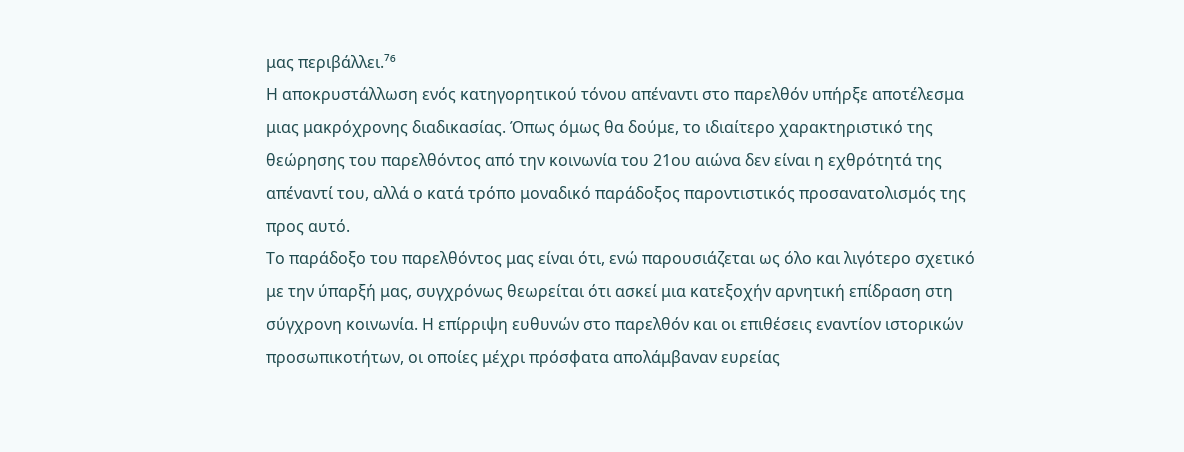μας περιβάλλει.⁷⁶
Η αποκρυστάλλωση ενός κατηγορητικού τόνου απέναντι στο παρελθόν υπήρξε αποτέλεσμα μιας μακρόχρονης διαδικασίας. Όπως όμως θα δούμε, το ιδιαίτερο χαρακτηριστικό της θεώρησης του παρελθόντος από την κοινωνία του 21ου αιώνα δεν είναι η εχθρότητά της απέναντί του, αλλά ο κατά τρόπο μοναδικό παράδοξος παροντιστικός προσανατολισμός της προς αυτό.
Το παράδοξο του παρελθόντος μας είναι ότι, ενώ παρουσιάζεται ως όλο και λιγότερο σχετικό με την ύπαρξή μας, συγχρόνως θεωρείται ότι ασκεί μια κατεξοχήν αρνητική επίδραση στη σύγχρονη κοινωνία. Η επίρριψη ευθυνών στο παρελθόν και οι επιθέσεις εναντίον ιστορικών προσωπικοτήτων, οι οποίες μέχρι πρόσφατα απολάμβαναν ευρείας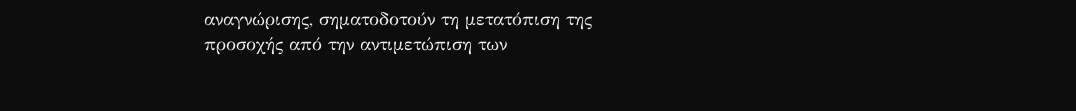αναγνώρισης, σηματοδοτούν τη μετατόπιση της προσοχής από την αντιμετώπιση των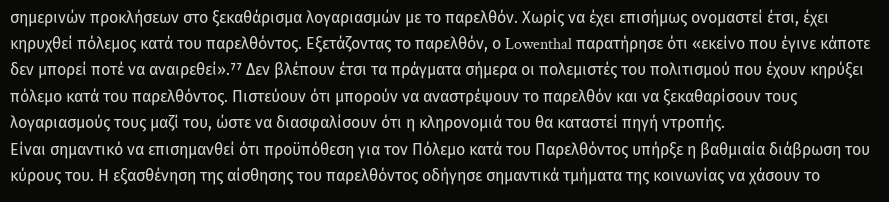σημερινών προκλήσεων στο ξεκαθάρισμα λογαριασμών με το παρελθόν. Χωρίς να έχει επισήμως ονομαστεί έτσι, έχει κηρυχθεί πόλεμος κατά του παρελθόντος. Εξετάζοντας το παρελθόν, ο Lowenthal παρατήρησε ότι «εκείνο που έγινε κάποτε δεν μπορεί ποτέ να αναιρεθεί».⁷⁷ Δεν βλέπουν έτσι τα πράγματα σήμερα οι πολεμιστές του πολιτισμού που έχουν κηρύξει πόλεμο κατά του παρελθόντος. Πιστεύουν ότι μπορούν να αναστρέψουν το παρελθόν και να ξεκαθαρίσουν τους λογαριασμούς τους μαζί του, ώστε να διασφαλίσουν ότι η κληρονομιά του θα καταστεί πηγή ντροπής.
Είναι σημαντικό να επισημανθεί ότι προϋπόθεση για τον Πόλεμο κατά του Παρελθόντος υπήρξε η βαθμιαία διάβρωση του κύρους του. Η εξασθένηση της αίσθησης του παρελθόντος οδήγησε σημαντικά τμήματα της κοινωνίας να χάσουν το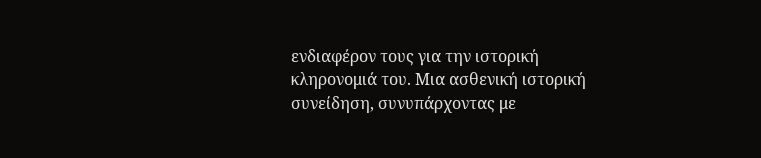ενδιαφέρον τους για την ιστορική κληρονομιά του. Μια ασθενική ιστορική συνείδηση, συνυπάρχοντας με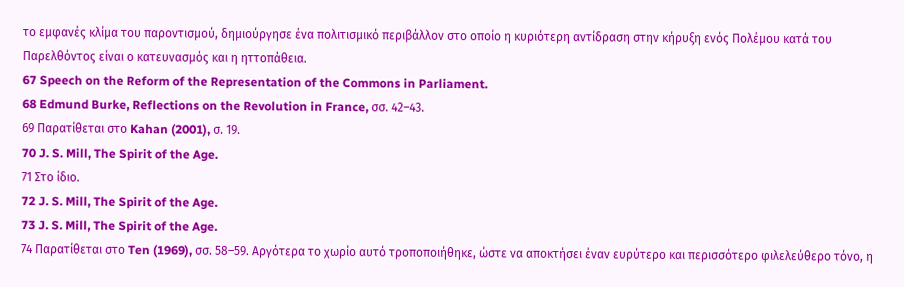το εμφανές κλίμα του παροντισμού, δημιούργησε ένα πολιτισμικό περιβάλλον στο οποίο η κυριότερη αντίδραση στην κήρυξη ενός Πολέμου κατά του Παρελθόντος είναι ο κατευνασμός και η ηττοπάθεια.
67 Speech on the Reform of the Representation of the Commons in Parliament.
68 Edmund Burke, Reflections on the Revolution in France, σσ. 42–43.
69 Παρατίθεται στο Kahan (2001), σ. 19.
70 J. S. Mill, The Spirit of the Age.
71 Στο ίδιο.
72 J. S. Mill, The Spirit of the Age.
73 J. S. Mill, The Spirit of the Age.
74 Παρατίθεται στο Ten (1969), σσ. 58–59. Αργότερα το χωρίο αυτό τροποποιήθηκε, ώστε να αποκτήσει έναν ευρύτερο και περισσότερο φιλελεύθερο τόνο, η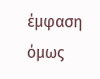έμφαση όμως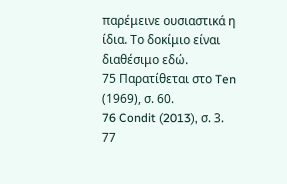παρέμεινε ουσιαστικά η ίδια. Το δοκίμιο είναι διαθέσιμο εδώ.
75 Παρατίθεται στο Ten (1969), σ. 60.
76 Condit (2013), σ. 3.
77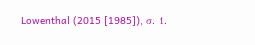Lowenthal (2015 [1985]), σ. 1.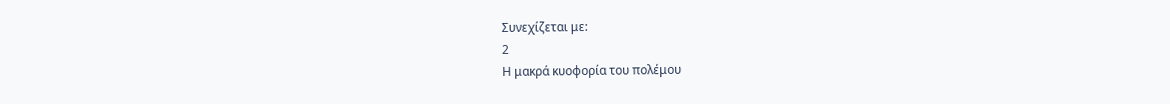Συνεχίζεται με:
2
Η μακρά κυοφορία του πολέμου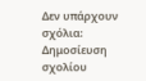Δεν υπάρχουν σχόλια:
Δημοσίευση σχολίου